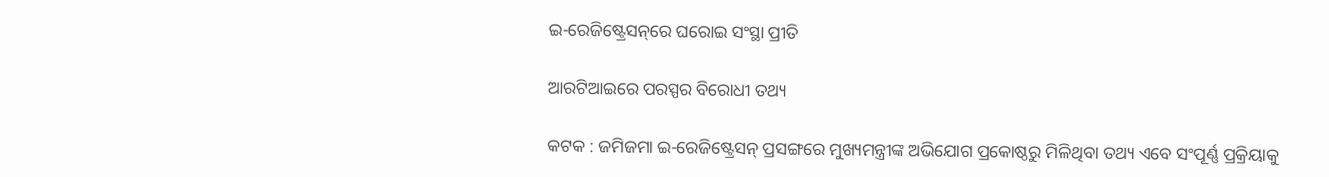ଇ-ରେଜିଷ୍ଟ୍ରେସନ୍‌ରେ ଘରୋଇ ସଂସ୍ଥା ପ୍ରୀତି

ଆରଟିଆଇରେ ପରସ୍ପର ବିରୋଧୀ ତଥ୍ୟ

କଟକ : ଜମିଜମା ଇ-ରେଜିଷ୍ଟ୍ରେସନ୍‌ ପ୍ରସଙ୍ଗରେ ମୁଖ୍ୟମନ୍ତ୍ରୀଙ୍କ ଅଭିଯୋଗ ପ୍ରକୋଷ୍ଠରୁ ମିଳିଥିବା ତଥ୍ୟ ଏବେ ସଂପୂର୍ଣ୍ଣ ପ୍ରକ୍ରିୟାକୁ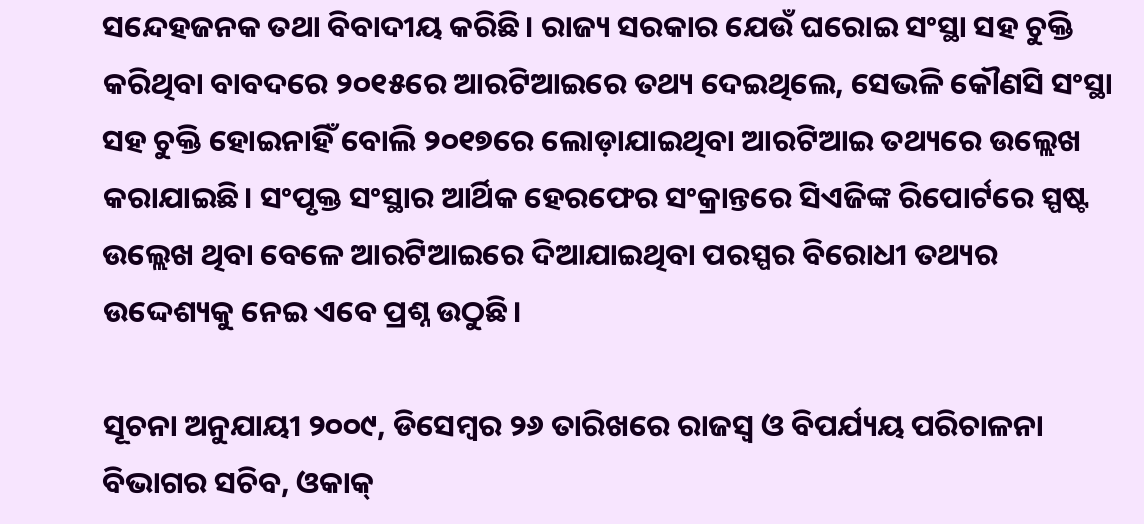ସନ୍ଦେହଜନକ ତଥା ବିବାଦୀୟ କରିଛି। ରାଜ୍ୟ ସରକାର ଯେଉଁ ଘରୋଇ ସଂସ୍ଥା ସହ ଚୁକ୍ତି କରିଥିବା ବାବଦରେ ୨୦୧୫ରେ ଆରଟିଆଇରେ ତଥ୍ୟ ଦେଇଥିଲେ, ସେଭଳି କୌଣସି ସଂସ୍ଥା ସହ ଚୁକ୍ତି ହୋଇନାହିଁ ବୋଲି ୨୦୧୭ରେ ଲୋଡ଼ାଯାଇଥିବା ଆରଟିଆଇ ତଥ୍ୟରେ ଉଲ୍ଲେଖ କରାଯାଇଛି। ସଂପୃକ୍ତ ସଂସ୍ଥାର ଆର୍ଥିକ ହେରଫେର ସଂକ୍ରାନ୍ତରେ ସିଏଜିଙ୍କ ରିପୋର୍ଟରେ ସ୍ପଷ୍ଟ ଉଲ୍ଲେଖ ଥିବା ବେଳେ ଆରଟିଆଇରେ ଦିଆଯାଇଥିବା ପରସ୍ପର ବିରୋଧୀ ତଥ୍ୟର ଉଦ୍ଦେଶ୍ୟକୁ ନେଇ ଏବେ ପ୍ରଶ୍ନ ଉଠୁଛି।

ସୂଚନା ଅନୁଯାୟୀ ୨୦୦୯, ଡିସେମ୍ବର ୨୬ ତାରିଖରେ ରାଜସ୍ୱ ଓ ବିପର୍ଯ୍ୟୟ ପରିଚାଳନା ବିଭାଗର ସଚିବ, ଓକାକ୍‌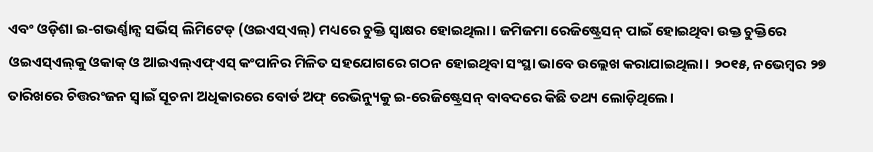ଏବଂ ଓଡ଼ିଶା ଇ-ଗଭର୍ଣ୍ଣାନ୍ସ ସର୍ଭିସ୍‌ ଲିମିଟେଡ୍‌ (ଓଇଏସ୍‌ଏଲ୍‌) ମଧ୍ୟରେ ଚୁକ୍ତି ସ୍ୱାକ୍ଷର ହୋଇଥିଲା। ଜମିଜମା ରେଜିଷ୍ଟ୍ରେସନ୍‌ ପାଇଁ ହୋଇଥିବା ଉକ୍ତ ଚୁକ୍ତିରେ ଓଇଏସ୍‌ଏଲ୍‌କୁ ଓକାକ୍‌ ଓ ଆଇଏଲ୍‌ଏଫ୍‌ଏସ୍‌ କଂପାନିର ମିଳିତ ସହଯୋଗରେ ଗଠନ ହୋଇଥିବା ସଂସ୍ଥା ଭାବେ ଉଲ୍ଲେଖ କରାଯାଇଥିଲା। ୨୦୧୫, ନଭେମ୍ବର ୨୭ ତାରିଖରେ ଚିତ୍ତରଂଜନ ସ୍ୱାଇଁ ସୂଚନା ଅଧିକାରରେ ବୋର୍ଡ ଅଫ୍‌ ରେଭିନ୍ୟୁକୁ ଇ-ରେଜିଷ୍ଟ୍ରେସନ୍‌ ବାବଦରେ କିଛି ତଥ୍ୟ ଲୋଡ଼ିଥିଲେ।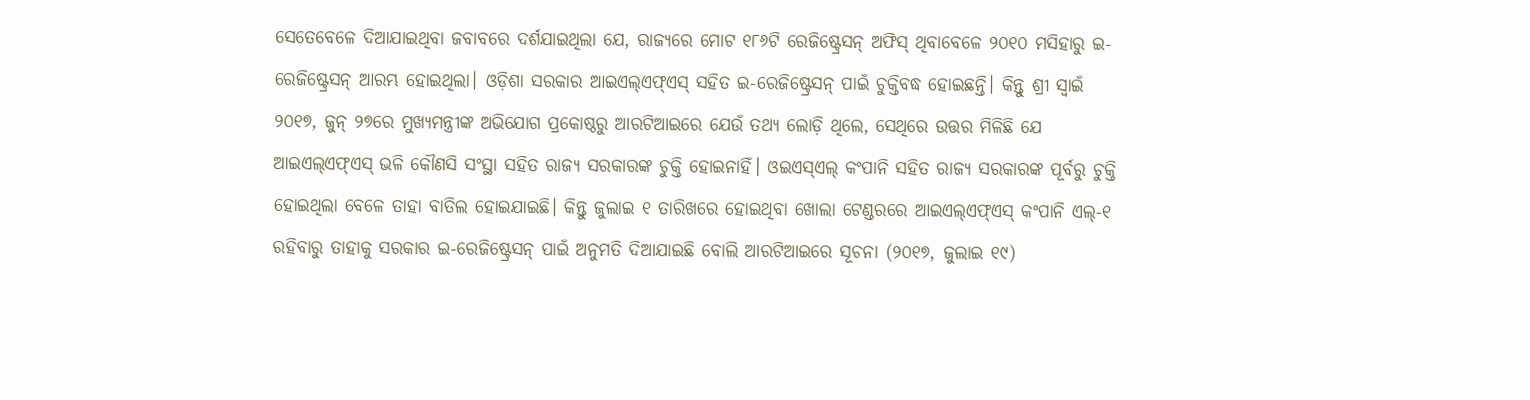ସେତେବେଳେ ଦିଆଯାଇଥିବା ଜବାବରେ ଦର୍ଶଯାଇଥିଲା ଯେ, ରାଜ୍ୟରେ ମୋଟ ୧୮୬ଟି ରେଜିଷ୍ଟ୍ରେସନ୍‌ ଅଫିସ୍‌ ଥିବାବେଳେ ୨୦୧୦ ମସିହାରୁ ଇ-ରେଜିଷ୍ଟ୍ରେସନ୍‌ ଆରମ୍ଭ ହୋଇଥିଲା। ଓଡ଼ିଶା ସରକାର ଆଇଏଲ୍‌ଏଫ୍‌ଏସ୍‌ ସହିତ ଇ-ରେଜିଷ୍ଟ୍ରେସନ୍‌ ପାଇଁ ଚୁକ୍ତିବଦ୍ଧ ହୋଇଛନ୍ତି। କିନ୍ତୁ ଶ୍ରୀ ସ୍ୱାଇଁ ୨୦୧୭, ଜୁନ୍‌ ୨୭ରେ ମୁଖ୍ୟମନ୍ତ୍ରୀଙ୍କ ଅଭିଯୋଗ ପ୍ରକୋଷ୍ଠରୁ ଆରଟିଆଇରେ ଯେଉଁ ତଥ୍ୟ ଲୋଡ଼ି ଥିଲେ, ସେଥିରେ ଉତ୍ତର ମିଳିଛି ଯେ ଆଇଏଲ୍‌ଏଫ୍‌ଏସ୍‌ ଭଳି କୌଣସି ସଂସ୍ଥା ସହିତ ରାଜ୍ୟ ସରକାରଙ୍କ ଚୁକ୍ତି ହୋଇନାହିଁ। ଓଇଏସ୍‌ଏଲ୍‌ କଂପାନି ସହିତ ରାଜ୍ୟ ସରକାରଙ୍କ ପୂର୍ବରୁ ଚୁକ୍ତି ହୋଇଥିଲା ବେଳେ ତାହା ବାତିଲ ହୋଇଯାଇଛି। କିନ୍ତୁ ଜୁଲାଇ ୧ ତାରିଖରେ ହୋଇଥିବା ଖୋଲା ଟେଣ୍ଡରରେ ଆଇଏଲ୍‌ଏଫ୍‌ଏସ୍‌ କଂପାନି ଏଲ୍‌-୧ ରହିବାରୁ ତାହାକୁ ସରକାର ଇ-ରେଜିଷ୍ଟ୍ରେସନ୍‌ ପାଇଁ ଅନୁମତି ଦିଆଯାଇଛି ବୋଲି ଆରଟିଆଇରେ ସୂଚନା (୨୦୧୭, ଜୁଲାଇ ୧୯)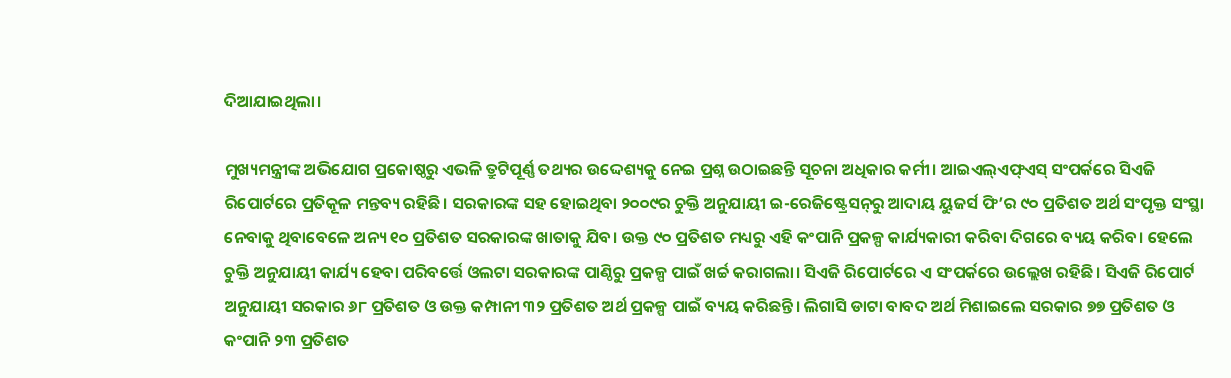ଦିଆଯାଇଥିଲା।

ମୁଖ୍ୟମନ୍ତ୍ରୀଙ୍କ ଅଭିଯୋଗ ପ୍ରକୋଷ୍ଠରୁ ଏଭଳି ତ୍ରୁଟିପୂର୍ଣ୍ଣ ତଥ୍ୟର ଉଦ୍ଦେଶ୍ୟକୁ ନେଇ ପ୍ରଶ୍ନ ଉଠାଇଛନ୍ତି ସୂଚନା ଅଧିକାର କର୍ମୀ। ଆଇଏଲ୍‌ଏଫ୍‌ଏସ୍‌ ସଂପର୍କରେ ସିଏଜି ରିପୋର୍ଟରେ ପ୍ରତିକୂଳ ମନ୍ତବ୍ୟ ରହିଛି। ସରକାରଙ୍କ ସହ ହୋଇଥିବା ୨୦୦୯ର ଚୁକ୍ତି ଅନୁଯାୟୀ ଇ-ରେଜିଷ୍ଟ୍ରେସନ୍‌ରୁ ଆଦାୟ ୟୁଜର୍ସ ଫି’ର ୯୦ ପ୍ରତିଶତ ଅର୍ଥ ସଂପୃକ୍ତ ସଂସ୍ଥା ନେବାକୁ ଥିବାବେଳେ ଅନ୍ୟ ୧୦ ପ୍ରତିଶତ ସରକାରଙ୍କ ଖାତାକୁ ଯିବ। ଉକ୍ତ ୯୦ ପ୍ରତିଶତ ମଧ୍ୟରୁ ଏହି କଂପାନି ପ୍ରକଳ୍ପ କାର୍ଯ୍ୟକାରୀ କରିବା ଦିଗରେ ବ୍ୟୟ କରିବ। ହେଲେ ଚୁକ୍ତି ଅନୁଯାୟୀ କାର୍ଯ୍ୟ ହେବା ପରିବର୍ତ୍ତେ ଓଲଟା ସରକାରଙ୍କ ପାଣ୍ଠିରୁ ପ୍ରକଳ୍ପ ପାଇଁ ଖର୍ଚ୍ଚ କରାଗଲା। ସିଏଜି ରିପୋର୍ଟରେ ଏ ସଂପର୍କରେ ଉଲ୍ଲେଖ ରହିଛି। ସିଏଜି ରିପୋର୍ଟ ଅନୁଯାୟୀ ସରକାର ୬୮ ପ୍ରତିଶତ ଓ ଉକ୍ତ କମ୍ପାନୀ ୩୨ ପ୍ରତିଶତ ଅର୍ଥ ପ୍ରକଳ୍ପ ପାଇଁ ବ୍ୟୟ କରିଛନ୍ତି। ଲିଗାସି ଡାଟା ବାବଦ ଅର୍ଥ ମିଶାଇଲେ ସରକାର ୭୭ ପ୍ରତିଶତ ଓ କଂପାନି ୨୩ ପ୍ରତିଶତ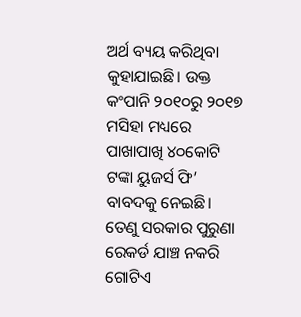ଅର୍ଥ ବ୍ୟୟ କରିଥିବା କୁହାଯାଇଛି। ଉକ୍ତ କଂପାନି ୨୦୧୦ରୁ ୨୦୧୭ ମସିହା ମଧ୍ୟରେ ପାଖାପାଖି ୪୦କୋଟି ଟଙ୍କା ୟୁଜର୍ସ ଫି’ ବାବଦକୁ ନେଇଛି। ତେଣୁ ସରକାର ପୁରୁଣା ରେକର୍ଡ ଯାଞ୍ଚ ନକରି ଗୋଟିଏ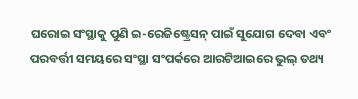ଘରୋଇ ସଂସ୍ଥାକୁ ପୁଣି ଇ-ରେଜିଷ୍ଟ୍ରେସନ୍‌ ପାଇଁ ସୁଯୋଗ ଦେବା ଏବଂ ପରବର୍ତ୍ତୀ ସମୟରେ ସଂସ୍ଥା ସଂପର୍କରେ ଆରଟିଆଇରେ ଭୁଲ୍‌ ତଥ୍ୟ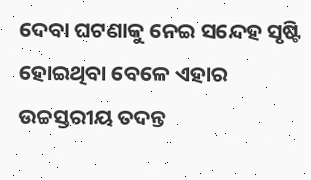ଦେବା ଘଟଣାକୁ ନେଇ ସନ୍ଦେହ ସୃଷ୍ଟି ହୋଇଥିବା ବେଳେ ଏହାର ଉଚ୍ଚସ୍ତରୀୟ ତଦନ୍ତ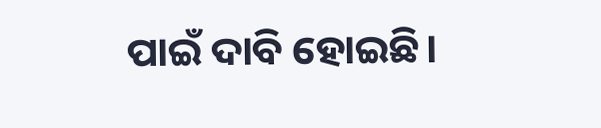ପାଇଁ ଦାବି ହୋଇଛି।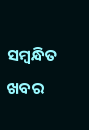ସମ୍ବନ୍ଧିତ ଖବର